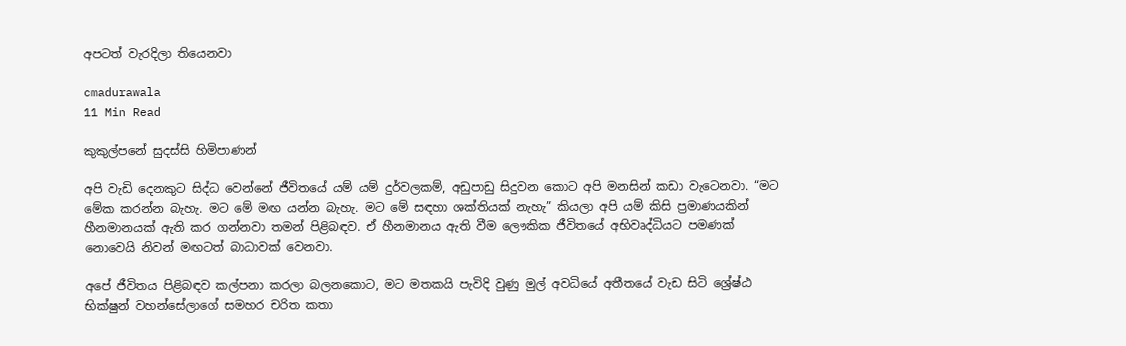අපටත් වැරදිලා තියෙනවා

cmadurawala
11 Min Read

කුකුල්පනේ සුදස්සි හිමිපාණන්

අපි වැඩි දෙනකුට සිද්ධ වෙන්නේ ජීවිතයේ යම් යම් දුර්වලකම්, අඩුපාඩු සිදුවන කොට අපි මනසින් කඩා වැටෙනවා. “මට මේක කරන්න බැහැ. මට මේ මඟ යන්න බැහැ. මට මේ සඳහා ශක්තියක් නැහැ” කියලා අපි යම් කිසි ප්‍රමාණයකින් හීනමානයක් ඇති කර ගන්නවා තමන් පිළිබඳව. ඒ හීනමානය ඇති වීම ලෞකික ජීවිතයේ අභිවෘද්ධියට පමණක් නොවෙයි නිවන් මඟටත් බාධාවක් වෙනවා.

අපේ ජීවිතය පිළිබඳව කල්පනා කරලා බලනකොට, මට මතකයි පැවිදි වුණු මුල් අවධියේ අතීතයේ වැඩ සිටි ශ්‍රේෂ්ඨ භික්ෂුන් වහන්සේලාගේ සමහර චරිත කතා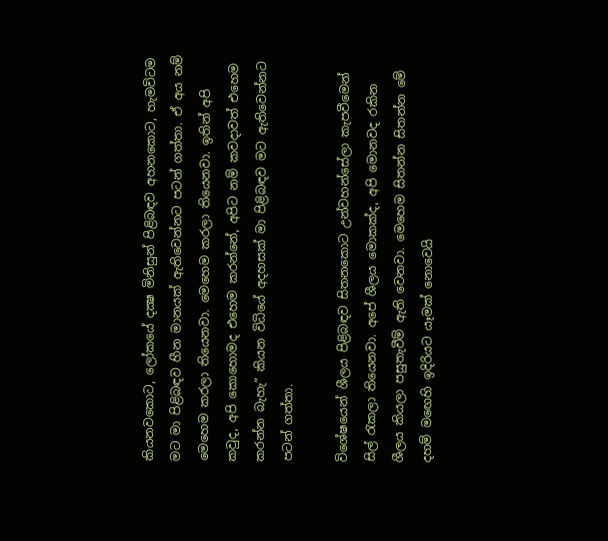කියනවකොට, ලෝකයේ දක්‍ෂ මිනිසුන් පිළිබඳව අහනකොට, හැමවිටම මට මා පිළිබඳව හීන මානයක් ඇතිවෙන්නට පටන් ගත්තා. ඒ අය නම් මෙහෙම කරලා තියෙනවා. මෙහෙම කරලා තියෙනවා. ඉතින් අපි කවුද, අපි කොහොමද එහෙම කරන්නේ, අපිට නම් කවදාවත් එහෙම කරන්න බැහැ” කියන විධියේ අදහසක් මා පිළිබඳව මට ඇතිවෙන්නට පටන් ගත්තා.

විශේෂයෙන් ශීලය පිළිබඳව සිතනකොට උන්වහන්සේලා කැපවීමෙන් සිල් රැකලා තියෙනවා. අපේ ශීලය මොකක්ද, අපි මොනවද රකින ශීලය කියලා පසුතැවීම් ඇති වෙනවා. මෙහෙම සිතන්න සිතන්න මේ දහම් මඟෙහි ඉදිරියට යෑමක් නොවෙයි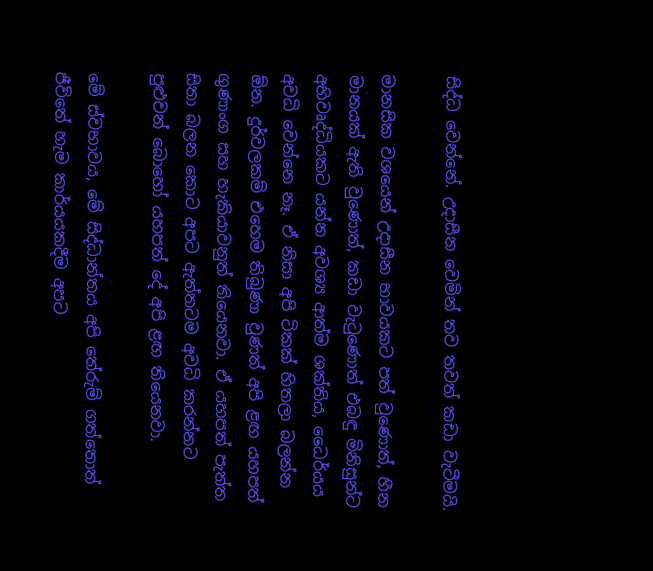සිද්ධ වෙන්නේ. උදාසීන වෙමින් තව තවත් කඩා වැටීමයි.

මානසික වශයෙන් උදාසීන භාවයකට පත් වුණොත්, හීන මානයක් ඇති වුණොත්, කඩා වැටුණොත් එබඳු මිනිසුන්ට අභිවෘද්ධියකට යන්න අවශ්‍ය ආත්ම ශක්තිය, ධෛර්යය අවධි වෙන්නෙ නෑ. ඒ නිසා අපි ටිකක් හිතලා බලන්න ඕන. දුර්වලකම් එහෙම තිබුණා වුණත් අපි ළඟ යහපත් ගුණාංග සහ හැකියාවනුත් තියෙනවා. ඒ යහපත් පැත්ත සිතා බලන කොට අපට ඇත්තටම අවධි කරන්නට පුළුවන් බොහෝ යහපත් දේ අපි ළඟ තියෙනවා.

මේ ස්වභාවය, මේ සිද්ධාන්තය අපි තේරුම් ගත්තොත් ජීවිතේ හැම කාර්යයකදීම අපට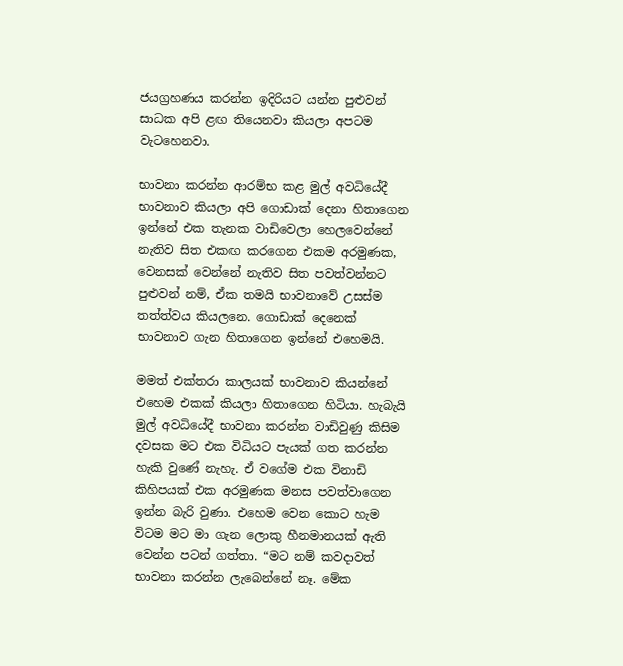ජයග්‍රහණය කරන්න ඉදිරියට යන්න පුළුවන් සාධක අපි ළඟ තියෙනවා කියලා අපටම වැටහෙනවා.

භාවනා කරන්න ආරම්භ කළ මුල් අවධියේදී භාවනාව කියලා අපි ගොඩාක් දෙනා හිතාගෙන ඉන්නේ එක තැනක වාඩිවෙලා හෙලවෙන්නේ නැතිව සිත එකඟ කරගෙන එකම අරමුණක, වෙනසක් වෙන්නේ නැතිව සිත පවත්වන්නට පුළුවන් නම්, ඒක තමයි භාවනාවේ උසස්ම තත්ත්වය කියලනෙ. ගොඩාක් දෙනෙක් භාවනාව ගැන හිතාගෙන ඉන්නේ එහෙමයි.

මමත් එක්තරා කාලයක් භාවනාව කියන්නේ එහෙම එකක් කියලා හිතාගෙන හිටියා. හැබැයි මුල් අවධියේදී භාවනා කරන්න වාඩිවුණු කිසිම දවසක මට එක විධියට පැයක් ගත කරන්න හැකි වුණේ නැහැ. ඒ වගේම එක විනාඩි කිහිපයක් එක අරමුණක මනස පවත්වාගෙන ඉන්න බැරි වුණා. එහෙම වෙන කොට හැම විටම මට මා ගැන ලොකු හීනමානයක් ඇති වෙන්න පටන් ගත්තා. “මට නම් කවදාවත් භාවනා කරන්න ලැබෙන්නේ නෑ. මේක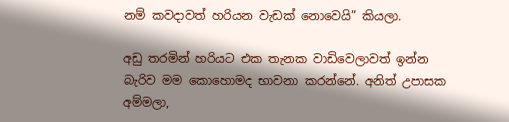නම් කවදාවත් හරියන වැඩක් නොවෙයි” කියලා.

අඩු තරමින් හරියට එක තැනක වාඩිවෙලාවත් ඉන්න බැරිව මම කොහොමද භාවනා කරන්නේ. අනිත් උපාසක අම්මලා,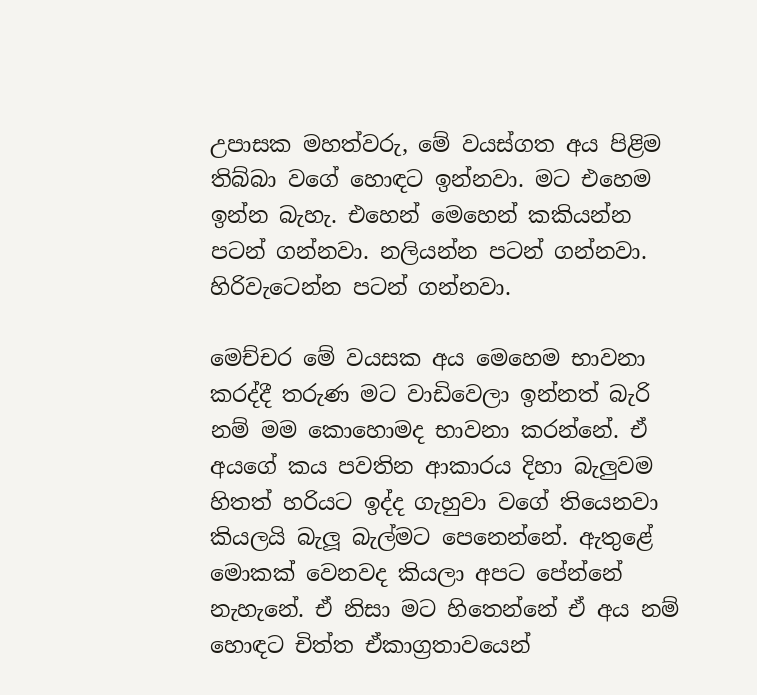උපාසක මහත්වරු, මේ වයස්ගත අය පිළිම තිබ්බා වගේ හොඳට ඉන්නවා. මට එහෙම ඉන්න බැහැ. එහෙන් මෙහෙන් කකියන්න පටන් ගන්නවා. නලියන්න පටන් ගන්නවා. හිරිවැටෙන්න පටන් ගන්නවා.

මෙච්චර මේ වයසක අය මෙහෙම භාවනා කරද්දී තරුණ මට වාඩිවෙලා ඉන්නත් බැරි නම් මම කොහොමද භාවනා කරන්නේ. ඒ අයගේ කය පවතින ආකාරය දිහා බැලුවම හිතත් හරියට ඉද්ද ගැහුවා වගේ තියෙනවා කියලයි බැලූ බැල්මට පෙනෙන්නේ. ඇතුළේ මොකක් වෙනවද කියලා අපට පේන්නේ නැහැනේ. ඒ නිසා මට හිතෙන්නේ ඒ අය නම් හොඳට චිත්ත ඒකාග්‍රතාවයෙන්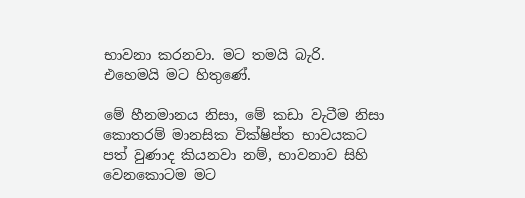භාවනා කරනවා. මට තමයි බැරි. එහෙමයි මට හිතුණේ.

මේ හීනමානය නිසා, මේ කඩා වැටීම නිසා කොතරම් මානසික වික්ෂිප්ත භාවයකට පත් වුණාද කියනවා නම්, භාවනාව සිහි වෙනකොටම මට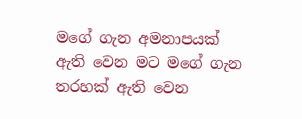මගේ ගැන අමනාපයක් ඇති වෙන මට මගේ ගැන තරහක් ඇති වෙන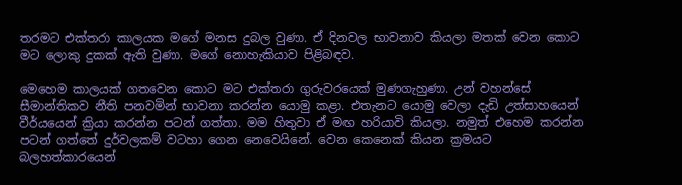තරමට එක්තරා කාලයක මගේ මනස දුබල වුණා. ඒ දිනවල භාවනාව කියලා මතක් වෙන කොට මට ලොකු දුකක් ඇති වුණා. මගේ නොහැකියාව පිළිබඳව.

මෙහෙම කාලයක් ගතවෙන කොට මට එක්තරා ගුරුවරයෙක් මුණගැහුණා. උන් වහන්සේ සීමාන්තිකව නීති පනවමින් භාවනා කරන්න යොමු කළා. එතැනට යොමු වෙලා දැඩි උත්සාහයෙන් වීර්යයෙන් ක්‍රියා කරන්න පටන් ගත්තා. මම හිතුවා ඒ මඟ හරියාවි කියලා. නමුත් එහෙම කරන්න පටන් ගත්තේ දුර්වලකම් වටහා ගෙන නෙවෙයිනේ. වෙන කෙනෙක් කියන ක්‍රමයට බලහත්කාරයෙන්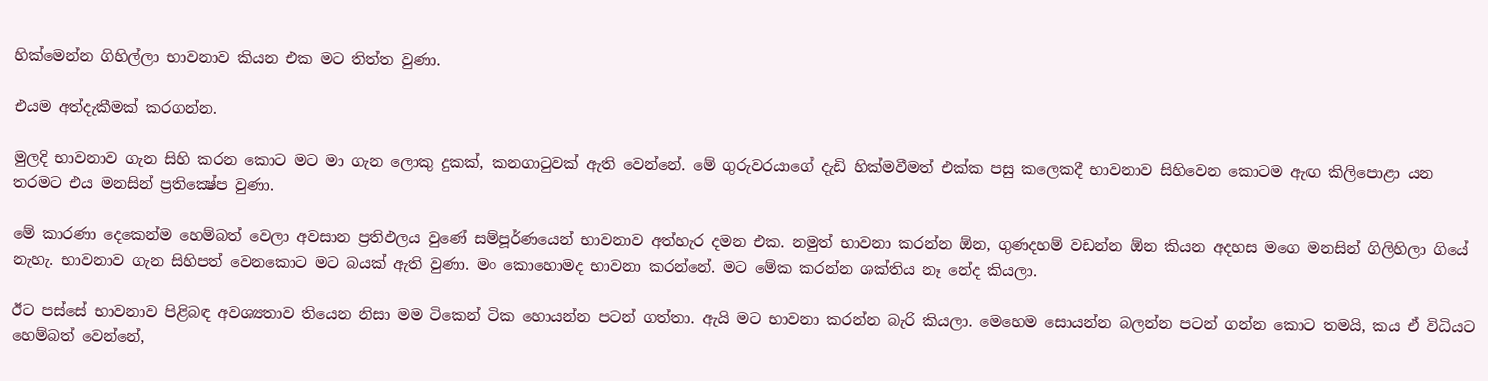හික්මෙන්න ගිහිල්ලා භාවනාව කියන එක මට තිත්ත වුණා.

එයම අත්දැකීමක් කරගන්න.

මුලදි භාවනාව ගැන සිහි කරන කොට මට මා ගැන ලොකු දුකක්, කනගාටුවක් ඇති වෙන්නේ. මේ ගුරුවරයාගේ දැඩි හික්මවීමත් එක්ක පසු කලෙකදී භාවනාව සිහිවෙන කොටම ඇඟ කිලිපොළා යන තරමට එය මනසින් ප්‍රතික්‍ෂේප වුණා.

මේ කාරණා දෙකෙන්ම හෙම්බත් වෙලා අවසාන ප්‍රතිඵලය වුණේ සම්පූර්ණයෙන් භාවනාව අත්හැර දමන එක. නමුත් භාවනා කරන්න ඕන, ගුණදහම් වඩන්න ඕන කියන අදහස මගෙ මනසින් ගිලිහිලා ගියේ නැහැ. භාවනාව ගැන සිහිපත් වෙනකොට මට බයක් ඇති වුණා. මං කොහොමද භාවනා කරන්නේ. මට මේක කරන්න ශක්තිය නෑ නේද කියලා.

ඊට පස්සේ භාවනාව පිළිබඳ අවශ්‍යතාව තියෙන නිසා මම ටිකෙන් ටික හොයන්න පටන් ගත්තා. ඇයි මට භාවනා කරන්න බැරි කියලා. මෙහෙම සොයන්න බලන්න පටන් ගන්න කොට තමයි, කය ඒ විධියට හෙම්බත් වෙන්නේ,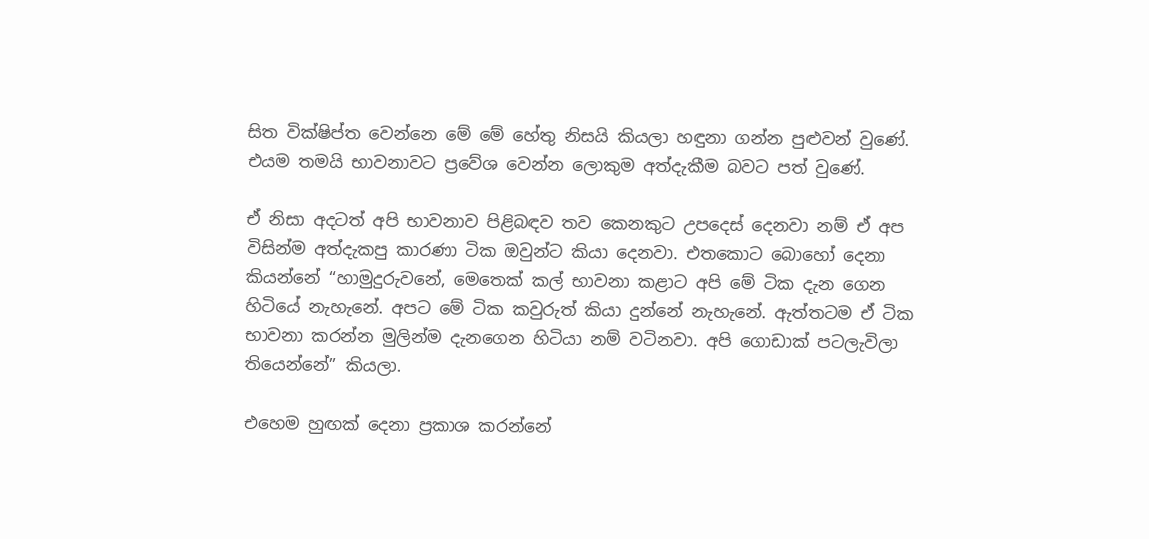සිත වික්ෂිප්ත වෙන්නෙ මේ මේ හේතු නිසයි කියලා හඳුනා ගන්න පුළුවන් වුණේ. එයම තමයි භාවනාවට ප්‍රවේශ වෙන්න ලොකුම අත්දැකීම බවට පත් වුණේ.

ඒ නිසා අදටත් අපි භාවනාව පිළිබඳව තව කෙනකුට උපදෙස් දෙනවා නම් ඒ අප විසින්ම අත්දැකපු කාරණා ටික ඔවුන්ට කියා දෙනවා. එතකොට බොහෝ දෙනා කියන්නේ “හාමුදුරුවනේ, මෙතෙක් කල් භාවනා කළාට අපි මේ ටික දැන ගෙන හිටියේ නැහැනේ. අපට මේ ටික කවුරුත් කියා දුන්නේ නැහැනේ. ඇත්තටම ඒ ටික භාවනා කරන්න මුලින්ම දැනගෙන හිටියා නම් වටිනවා. අපි ගොඩාක් පටලැවිලා තියෙන්නේ” කියලා.

එහෙම හුඟක් දෙනා ප්‍රකාශ කරන්නේ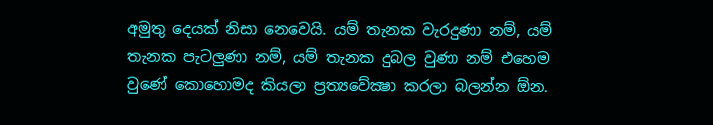අමුතු දෙයක් නිසා නෙවෙයි. යම් තැනක වැරදුණා නම්, යම් තැනක පැටලුණා නම්, යම් තැනක දුබල වුණා නම් එහෙම වුණේ කොහොමද කියලා ප්‍රත්‍යවේක්‍ෂා කරලා බලන්න ඕන.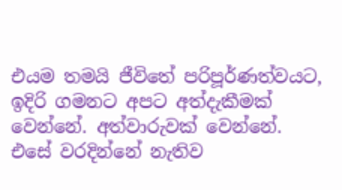එයම තමයි ජීවිතේ පරිපූර්ණත්වයට, ඉදිරි ගමනට අපට අත්දැකීමක් වෙන්නේ. අත්වාරුවක් වෙන්නේ. එසේ වරදින්නේ නැතිව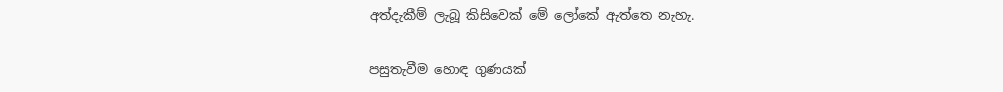අත්දැකීම් ලැබූ කිසිවෙක් මේ ලෝකේ ඇත්තෙ නැහැ.

පසුතැවීම හොඳ ගුණයක්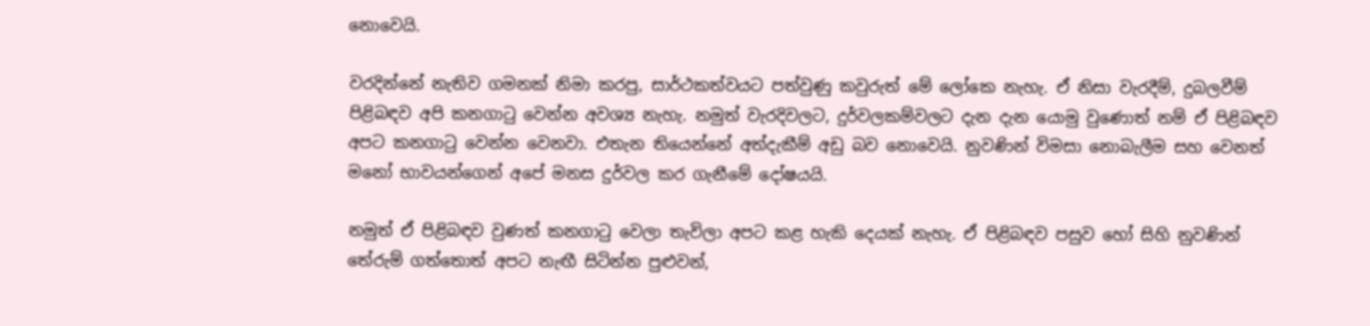නොවෙයි.

වරදින්නේ නැතිව ගමනක් නිමා කරපු, සාර්ථකත්වයට පත්වුණු කවුරුත් මේ ලෝකෙ නැහැ. ඒ නිසා වැරදීම්, දුබලවීම් පිළිබඳව අපි කනගාටු වෙන්න අවශ්‍ය නැහැ. නමුත් වැරදිවලට, දුර්වලකම්වලට දැන දැන යොමු වුණොත් නම් ඒ පිළිබඳව අපට කනගාටු වෙන්න වෙනවා. එතැන තියෙන්නේ අත්දැකීම් අඩු බව නොවෙයි. නුවණින් විමසා නොබැලීම සහ වෙනත් මනෝ භාවයන්ගෙන් අපේ මනස දුර්වල කර ගැනීමේ දෝෂයයි.

නමුත් ඒ පිළිබඳව වුණත් කනගාටු වෙලා තැවිලා අපට කළ හැකි දෙයක් නැහැ. ඒ පිළිබඳව පසුව හෝ සිහි නුවණින් තේරුම් ගත්තොත් අපට නැඟී සිටින්න පුළුවන්,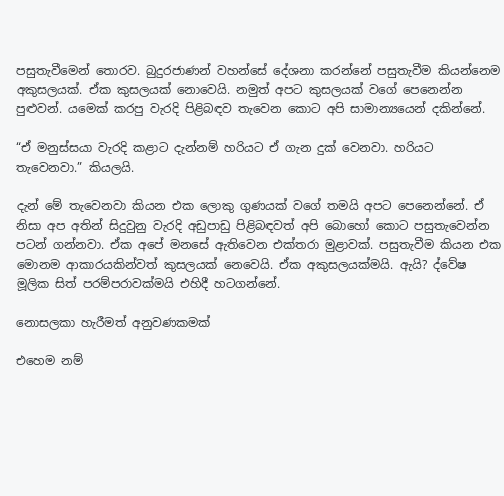පසුතැවීමෙන් තොරව. බුදුරජාණන් වහන්සේ දේශනා කරන්නේ පසුතැවීම කියන්නෙම අකුසලයක්. ඒක කුසලයක් නොවෙයි. නමුත් අපට කුසලයක් වගේ පෙනෙන්න පුළුවන්. යමෙක් කරපු වැරදි පිළිබඳව තැවෙන කොට අපි සාමාන්‍යයෙන් දකින්නේ.

“ඒ මනුස්සයා වැරදි කළාට දැන්නම් හරියට ඒ ගැන දුක් වෙනවා. හරියට තැවෙනවා.” කියලයි.

දැන් මේ තැවෙනවා කියන එක ලොකු ගුණයක් වගේ තමයි අපට පෙනෙන්නේ. ඒ නිසා අප අතින් සිදුවුනු වැරදි අඩුපාඩු පිළිබඳවත් අපි බොහෝ කොට පසුතැවෙන්න පටන් ගන්නවා. ඒක අපේ මනසේ ඇතිවෙන එක්තරා මුළාවක්. පසුතැවීම කියන එක මොනම ආකාරයකින්වත් කුසලයක් නෙවෙයි. ඒක අකුසලයක්මයි. ඇයි? ද්වේෂ මූලික සිත් පරම්පරාවක්මයි එහිදී හටගන්නේ.

නොසලකා හැරීමත් අනුවණකමක්

එහෙම නම්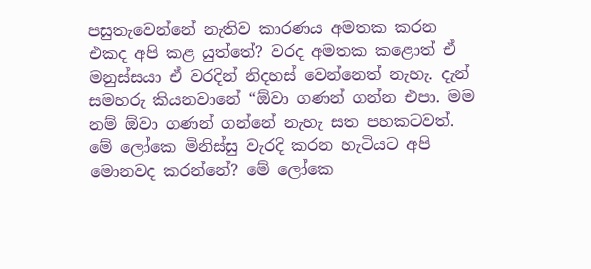පසුතැවෙන්නේ නැතිව කාරණය අමතක කරන එකද අපි කළ යුත්තේ? වරද අමතක කළොත් ඒ මනුස්සයා ඒ වරදින් නිදහස් වෙන්නෙත් නැහැ. දැන් සමහරු කියනවානේ “ඕවා ගණන් ගන්න එපා. මම නම් ඕවා ගණන් ගන්නේ නැහැ සත පහකටවත්. මේ ලෝකෙ මිනිස්සු වැරදි කරන හැටියට අපි මොනවද කරන්නේ? මේ ලෝකෙ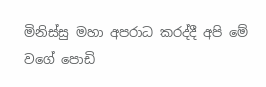මිනිස්සු මහා අපරාධ කරද්දී අපි මේ වගේ පොඩි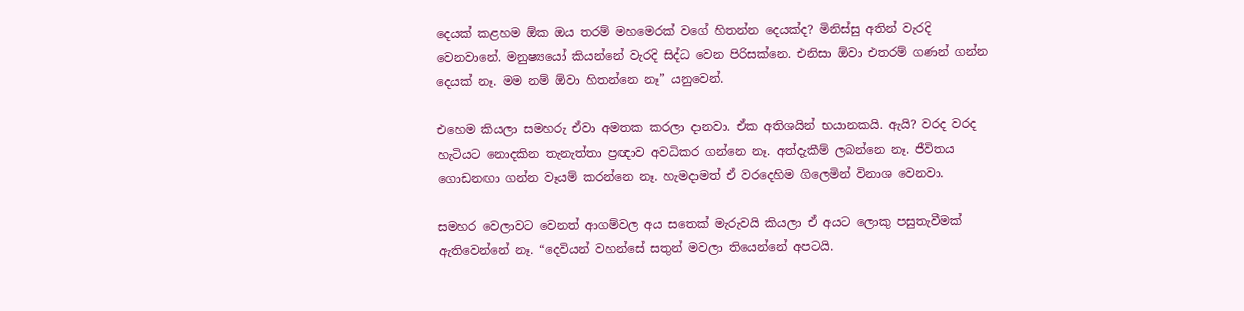දෙයක් කළහම ඕක ඔය තරම් මහමෙරක් වගේ හිතන්න දෙයක්ද? මිනිස්සු අතින් වැරදි වෙනවානේ. මනුෂ්‍යයෝ කියන්නේ වැරදි සිද්ධ වෙන පිරිසක්නෙ. එනිසා ඕවා එතරම් ගණන් ගන්න දෙයක් නෑ. මම නම් ඕවා හිතන්නෙ නෑ” යනුවෙන්.

එහෙම කියලා සමහරු ඒවා අමතක කරලා දානවා. ඒක අතිශයින් භයානකයි. ඇයි? වරද වරද හැටියට නොදකින තැනැත්තා ප්‍රඥාව අවධිකර ගන්නෙ නෑ. අත්දැකීම් ලබන්නෙ නෑ. ජීවිතය ගොඩනඟා ගන්න වෑයම් කරන්නෙ නෑ. හැමදාමත් ඒ වරදෙහිම ගිලෙමින් විනාශ වෙනවා.

සමහර වෙලාවට වෙනත් ආගම්වල අය සතෙක් මැරුවයි කියලා ඒ අයට ලොකු පසුතැවීමක් ඇතිවෙන්නේ නෑ. “දෙවියන් වහන්සේ සතුන් මවලා තියෙන්නේ අපටයි.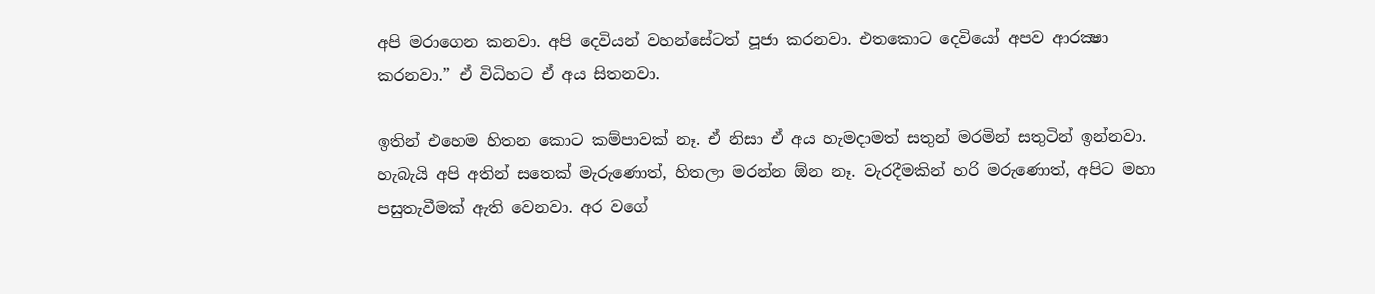අපි මරාගෙන කනවා. අපි දෙවියන් වහන්සේටත් පූජා කරනවා. එතකොට දෙවියෝ අපව ආරක්‍ෂා කරනවා.” ඒ විධිහට ඒ අය සිතනවා.

ඉතින් එහෙම හිතන කොට කම්පාවක් නෑ. ඒ නිසා ඒ අය හැමදාමත් සතුන් මරමින් සතුටින් ඉන්නවා. හැබැයි අපි අතින් සතෙක් මැරුණොත්, හිතලා මරන්න ඕන නෑ. වැරදීමකින් හරි මරුණොත්, අපිට මහා පසුතැවීමක් ඇති වෙනවා. අර වගේ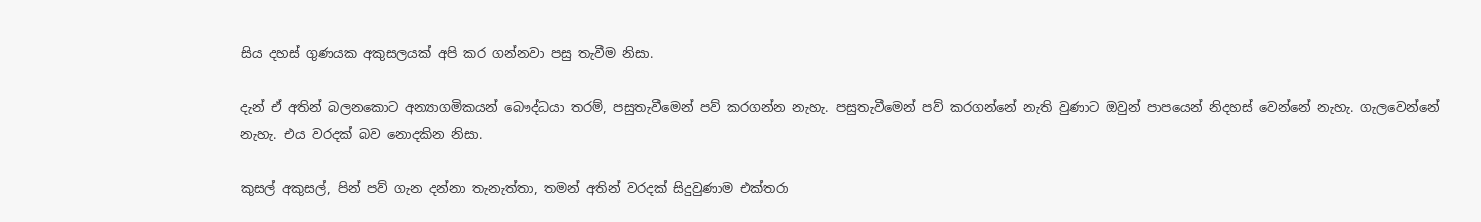සිය දහස් ගුණයක අකුසලයක් අපි කර ගන්නවා පසු තැවීම නිසා.

දැන් ඒ අතින් බලනකොට අන්‍යාගමිකයන් බෞද්ධයා තරම්, පසුතැවීමෙන් පව් කරගන්න නැහැ. පසුතැවීමෙන් පව් කරගන්නේ නැති වුණාට ඔවුන් පාපයෙන් නිදහස් වෙන්නේ නැහැ. ගැලවෙන්නේ නැහැ. එය වරදක් බව නොදකින නිසා.

කුසල් අකුසල්, පින් පව් ගැන දන්නා තැනැත්තා, තමන් අතින් වරදක් සිදුවුණාම එක්තරා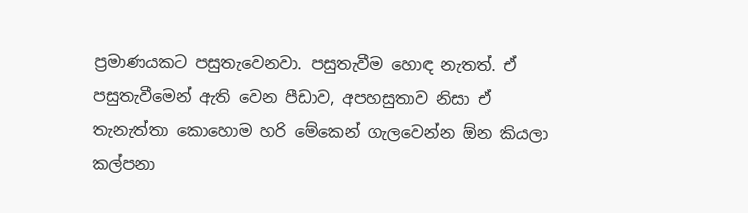ප්‍රමාණයකට පසුතැවෙනවා. පසුතැවීම හොඳ නැතත්. ඒ පසුතැවීමෙන් ඇති වෙන පීඩාව, අපහසුතාව නිසා ඒ තැනැත්තා කොහොම හරි මේකෙන් ගැලවෙන්න ඕන කියලා කල්පනා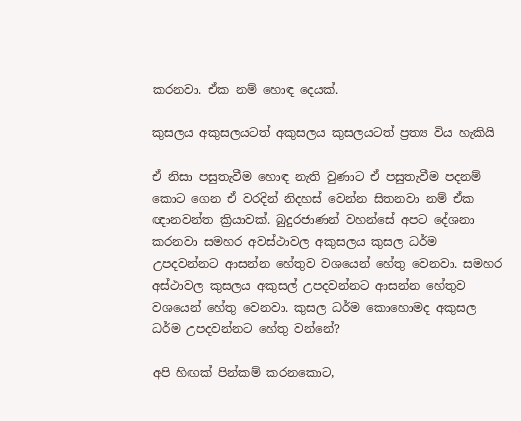කරනවා. ඒක නම් හොඳ දෙයක්.

කුසලය අකුසලයටත් අකුසලය කුසලයටත් ප්‍රත්‍ය විය හැකියි

ඒ නිසා පසුතැවීම හොඳ නැති වුණාට ඒ පසුතැවීම පදනම් කොට ගෙන ඒ වරදින් නිදහස් වෙන්න සිතනවා නම් ඒක ඥානවන්ත ක්‍රියාවක්. බුදුරජාණන් වහන්සේ අපට දේශනා කරනවා සමහර අවස්ථාවල අකුසලය කුසල ධර්ම උපදවන්නට ආසන්න හේතුව වශයෙන් හේතු වෙනවා. සමහර අස්ථාවල කුසලය අකුසල් උපදවන්නට ආසන්න හේතුව වශයෙන් හේතු වෙනවා. කුසල ධර්ම කොහොමද අකුසල ධර්ම උපදවන්නට හේතු වන්නේ?

අපි හිඟක් පින්කම් කරනකොට,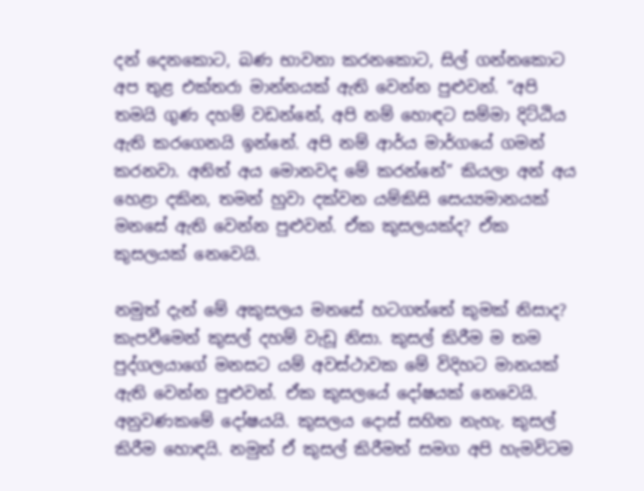දන් දෙනකොට, බණ භාවනා කරනකොට, සිල් ගන්නකොට අප තුළ එක්තරා මාන්නයක් ඇති වෙන්න පුළුවන්. “අපි තමයි ගුණ දහම් වඩන්නේ, අපි නම් හොඳට සම්මා දිට්ඨිය ඇති කරගෙනයි ඉන්නේ. අපි නම් ආර්ය මාර්ගයේ ගමන් කරනවා. අනිත් අය මොනවද මේ කරන්නේ” කියලා අන් අය හෙළා දකින, තමන් හුවා දක්වන යම්කිසි සෙය්‍යමානයක් මනසේ ඇති වෙන්න පුළුවන්. ඒක කුසලයක්ද? ඒක කුසලයක් නෙවෙයි.

නමුත් දැන් මේ අකුසලය මනසේ හටගත්තේ කුමක් නිසාද? කැපවීමෙන් කුසල් දහම් වැඩූ නිසා. කුසල් කිරීම ම තම පුද්ගලයාගේ මනසට යම් අවස්ථාවක මේ විදිහට මානයක් ඇති වෙන්න පුළුවන්. ඒක කුසලයේ දෝෂයක් නෙවෙයි. අනුවණකමේ දෝෂයයි. කුසලය දොස් සහිත නැහැ. කුසල් කිරීම හොඳයි. නමුත් ඒ කුසල් කිරීමත් සමග අපි හැමවිටම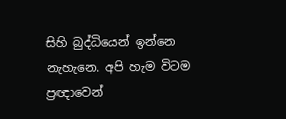සිහි බුද්ධියෙන් ඉන්නෙ නැහැනෙ. අපි හැම විටම ප්‍රඥාවෙන්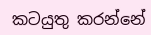කටයුතු කරන්නේ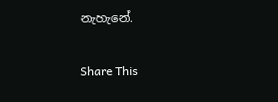නැහැනේ.

Share This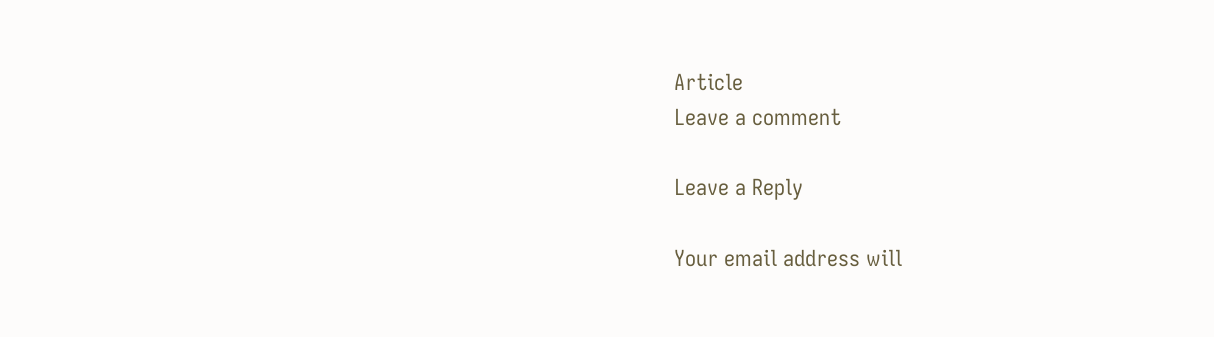Article
Leave a comment

Leave a Reply

Your email address will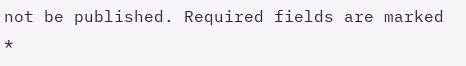not be published. Required fields are marked *